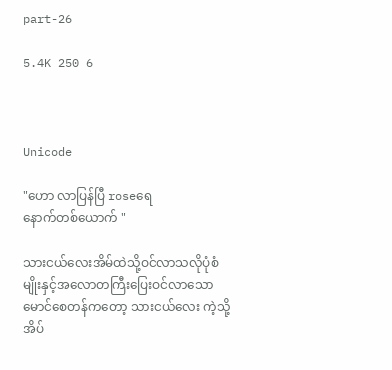part-26

5.4K 250 6



Unicode

"ဟော လာပြန်ပြီ roseရေ
နောက်တစ်ယောက် "

သားငယ်လေးအိမ်ထဲသို့ဝင်လာသလိုပုံစံမျိုးနှင့်အလောတကြီးပြေးဝင်လာသောမောင်စေတန်ကတော့ သားငယ်လေး ကဲ့သို့ အိပ်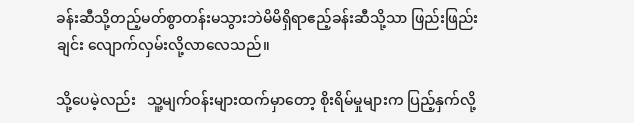ခန်းဆီသို့တည့်မတ်စွာတန်းမသွားဘဲမိမိရှိရာဧည့်ခန်းဆီသို့သာ ဖြည်းဖြည်းချင်း လျောက်လှမ်းလို့လာလေသည်။

သို့ပေမဲ့လည်း   သူ့မျက်ဝန်းများထက်မှာတော့ စိုးရိမ်မှုများက ပြည့်နှက်လို့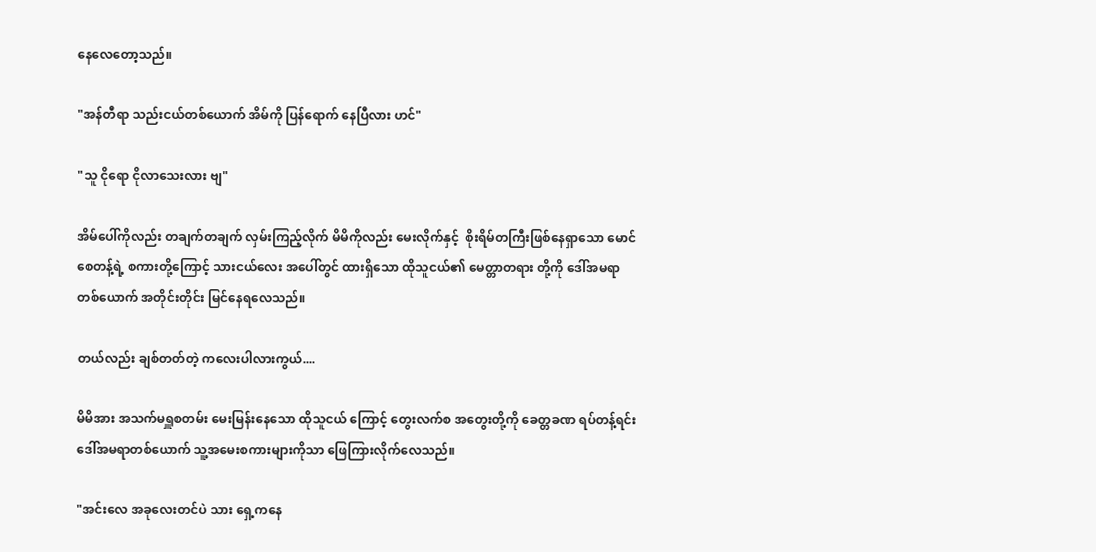နေလေတော့သည်။

"အန်တီရာ သည်းငယ်တစ်ယောက် အိမ်ကို ပြန်ရောက် နေပြီလား ဟင်"

"သူ ငိုရော ငိုလာသေးလား ဗျ"

အိမ်ပေါ်ကိုလည်း တချက်တချက် လှမ်းကြည့်လိုက် မိမိကိုလည်း မေးလိုက်နှင့်  စိုးရိမ်တကြီးဖြစ်နေရှာသော မောင်စေတန့်ရဲ့ စကားတို့ကြောင့် သားငယ်လေး အပေါ်တွင် ထားရှိသော ထိုသူငယ်၏ မေတ္တာတရား တို့ကို ဒေါ်အမရာ တစ်ယောက် အတိုင်းတိုင်း မြင်နေရလေသည်။

တယ်လည်း ချစ်တတ်တဲ့ ကလေးပါလားကွယ်....

မိမိအား အသက်မရှူစတမ်း မေးမြန်းနေသော ထိုသူငယ် ကြောင့် တွေးလက်စ အတွေးတို့ကို ခေတ္တခဏ ရပ်တန့်ရင်း ဒေါ်အမရာတစ်ယောက် သူ့အမေးစကားများကိုသာ ဖြေကြားလိုက်လေသည်။

"အင်းလေ အခုလေးတင်ပဲ သား ရှေ့ကနေ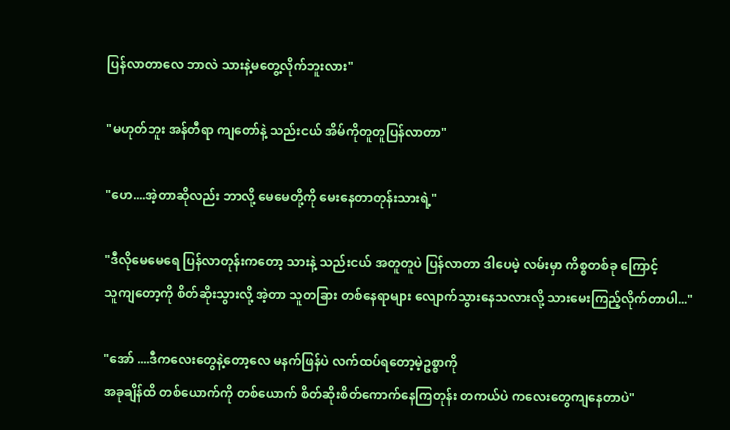ပြန်လာတာလေ ဘာလဲ သားနဲ့မတွေ့လိုက်ဘူးလား"

"မဟုတ်ဘူး အန်တီရာ ကျတော်နဲ့ သည်းငယ် အိမ်ကိုတူတူပြန်လာတာ"

"ဟေ....အဲ့တာဆိုလည်း ဘာလို့ မေမေတို့ကို မေးနေတာတုန်းသားရဲ့"

"ဒီလိုမေမေရေ ပြန်လာတုန်းကတော့ သားနဲ့ သည်းငယ် အတူတူပဲ ပြန်လာတာ ဒါပေမဲ့ လမ်းမှာ ကိစ္စတစ်ခု ကြောင့်
သူကျတော့ကို စိတ်ဆိုးသွားလို့ အဲ့တာ သူတခြား တစ်နေရာများ လျောက်သွားနေသလားလို့ သားမေးကြည့်လိုက်တာပါ..."

"အော် ....ဒီကလေးတွေနဲ့တော့လေ မနက်ဖြန်ပဲ လက်ထပ်ရတော့မဲ့ဥစ္စာကို
အခုချိန်ထိ တစ်ယောက်ကို တစ်ယောက် စိတ်ဆိုးစိတ်ကောက်နေကြတုန်း တကယ်ပဲ ကလေးတွေကျနေတာပဲ"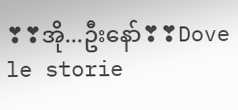❣❣အို...ဦးနော်❣❣Dove le storie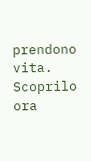prendono vita. Scoprilo ora